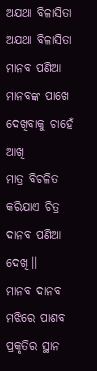ଅଯଥା ବିଳାସିତା
ଅଯଥା ବିଳାସିତା
ମାନବ ପଣିଆ ମାନବଙ୍କ ପାଖେ
ଦେଖିବାକୁ ଚାହେଁ ଆଖି
ମାତ୍ର ବିଚଳିତ କରିଯାଏ ଚିତ୍ର
ଦାନବ ପଣିଆ ଦେଖି।।
ମାନବ ଦାନବ ମଝିରେ ପାଶବ
ପ୍ରକୃତିର ସ୍ଥାନ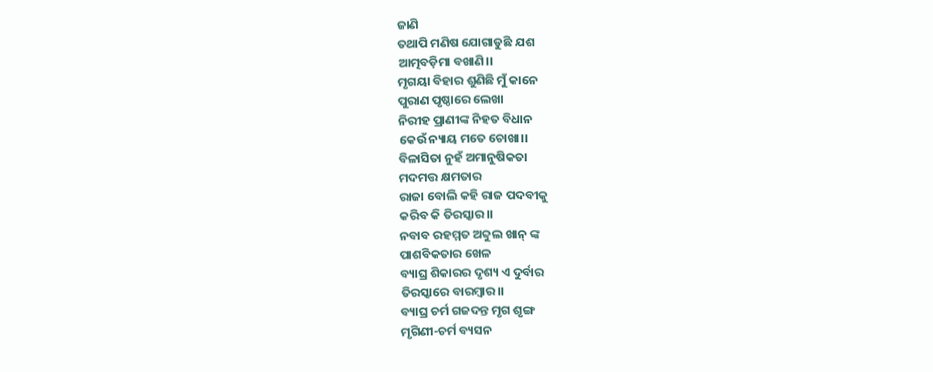ଜାଣି
ତଥାପି ମଣିଷ ଯୋଗାଡୁଛି ଯଶ
ଆତ୍ମବଡ଼ିମା ବଖାଣି।।
ମୃଗୟା ବିହାର ଶୁଣିଛି ମୁଁ କାନେ
ପୁରାଣ ପୃଷ୍ଠାରେ ଲେଖା
ନିରୀହ ପ୍ରାଣୀଙ୍କ ନିହତ ବିଧାନ
କେଉଁ ନ୍ୟାୟ ମତେ ଚୋଖା।।
ବିଳାସିତା ନୁହଁ ଅମାନୁଷିକତା
ମଦମତ୍ତ କ୍ଷମତାର
ରାଜା ବୋଲି କହି ରାଜ ପଦବୀକୁ
କରିବ କି ତିରସ୍କାର।।
ନବାବ ରହମ୍ମତ ଅବ୍ଦୁଲ ଖାନ୍ ଙ୍କ
ପାଶବିକତାର ଖେଳ
ବ୍ୟାଘ୍ର ଶିକାରର ଦୃଶ୍ୟ ଏ ଦୁର୍ବାର
ତିରସ୍କାରେ ବାରମ୍ବାର।।
ବ୍ୟାଘ୍ର ଚର୍ମ ଗଜଦନ୍ତ ମୃଗ ଶୃଙ୍ଗ
ମୃଗିଣୀ-ଚର୍ମ ବ୍ୟସନ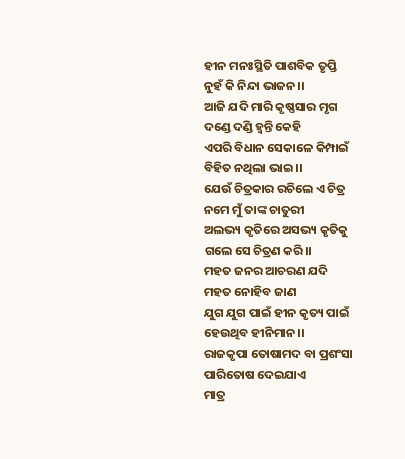ହୀନ ମନଃସ୍ଥିତି ପାଶବିକ ତୃପ୍ତି
ନୁହଁ କି ନିନ୍ଦା ଭାଜନ।।
ଆଜି ଯଦି ମାରି କୃଷ୍ଣସାର ମୃଗ
ଦଣ୍ଡେ ଦଣ୍ଡି ହ୍ୱନ୍ତି କେହି
ଏପରି ବିଧାନ ସେକାଳେ କିମ୍ପାଇଁ
ବିହିତ ନଥିଲା ଭାଇ।।
ଯେଉଁ ଚିତ୍ରକାର ରଚିଲେ ଏ ଚିତ୍ର
ନମେ ମୁଁ ତାଙ୍କ ଚାତୁରୀ
ଅଲଭ୍ୟ କୃତିରେ ଅସଭ୍ୟ କୃତିକୁ
ଗଲେ ସେ ଚିତ୍ରଣ କରି।।
ମହତ ଜନର ଆଚରଣ ଯଦି
ମହତ ନୋହିବ ଜାଣ
ଯୁଗ ଯୁଗ ପାଇଁ ହୀନ କୃତ୍ୟ ପାଇଁ
ହେଉଥିବ ହୀନିମାନ।।
ରାଜକୃପା ତୋଷାମଦ ବା ପ୍ରଶଂସା
ପାରିତୋଷ ଦେଇଯାଏ
ମାତ୍ର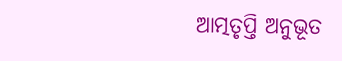ଆତ୍ମତୃପ୍ତି ଅନୁଭୂତ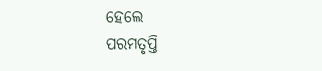ହେଲେ
ପରମତୃପ୍ତି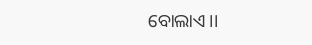ବୋଲାଏ।।